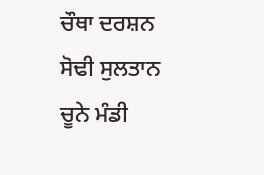ਚੌਥਾ ਦਰਸ਼ਨ
ਸੋਢੀ ਸੁਲਤਾਨ
ਚੂਨੇ ਮੰਡੀ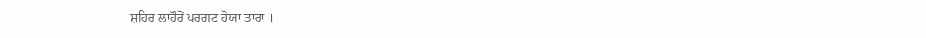ਸ਼ਹਿਰ ਲਾਹੌਰੋਂ ਪਰਗਟ ਹੋਯਾ ਤਾਰਾ ।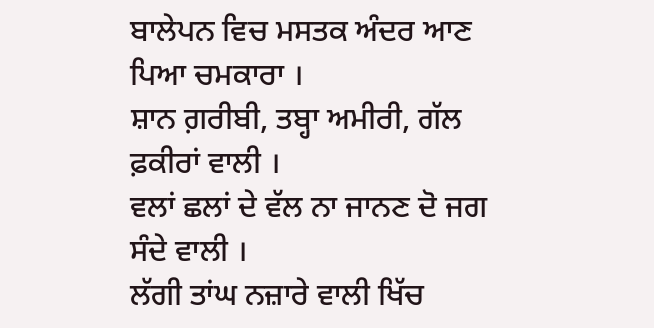ਬਾਲੇਪਨ ਵਿਚ ਮਸਤਕ ਅੰਦਰ ਆਣ ਪਿਆ ਚਮਕਾਰਾ ।
ਸ਼ਾਨ ਗ਼ਰੀਬੀ, ਤਬ੍ਹਾ ਅਮੀਰੀ, ਗੱਲ ਫ਼ਕੀਰਾਂ ਵਾਲੀ ।
ਵਲਾਂ ਛਲਾਂ ਦੇ ਵੱਲ ਨਾ ਜਾਨਣ ਦੋ ਜਗ ਸੰਦੇ ਵਾਲੀ ।
ਲੱਗੀ ਤਾਂਘ ਨਜ਼ਾਰੇ ਵਾਲੀ ਖਿੱਚ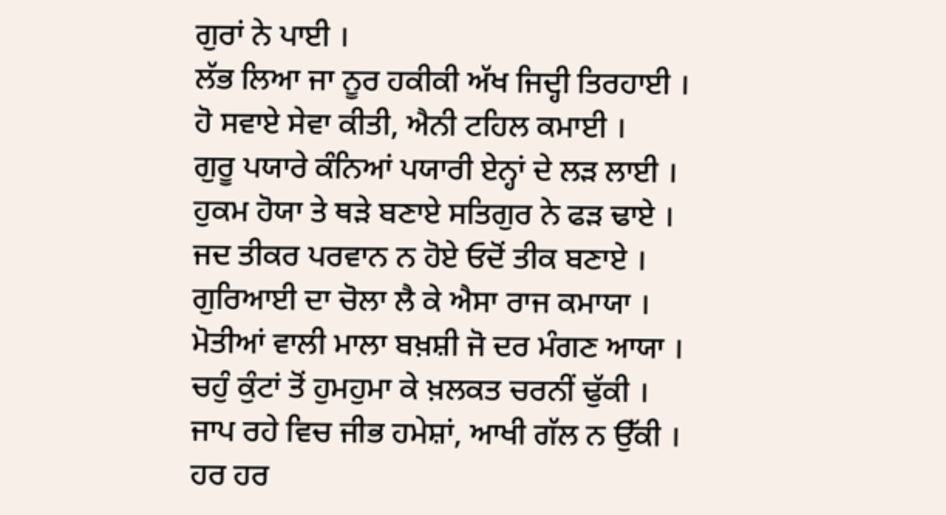ਗੁਰਾਂ ਨੇ ਪਾਈ ।
ਲੱਭ ਲਿਆ ਜਾ ਨੂਰ ਹਕੀਕੀ ਅੱਖ ਜਿਦ੍ਹੀ ਤਿਰਹਾਈ ।
ਹੋ ਸਵਾਏ ਸੇਵਾ ਕੀਤੀ, ਐਨੀ ਟਹਿਲ ਕਮਾਈ ।
ਗੁਰੂ ਪਯਾਰੇ ਕੰਨਿਆਂ ਪਯਾਰੀ ਏਨ੍ਹਾਂ ਦੇ ਲੜ ਲਾਈ ।
ਹੁਕਮ ਹੋਯਾ ਤੇ ਥੜੇ ਬਣਾਏ ਸਤਿਗੁਰ ਨੇ ਫੜ ਢਾਏ ।
ਜਦ ਤੀਕਰ ਪਰਵਾਨ ਨ ਹੋਏ ਓਦੋਂ ਤੀਕ ਬਣਾਏ ।
ਗੁਰਿਆਈ ਦਾ ਚੋਲਾ ਲੈ ਕੇ ਐਸਾ ਰਾਜ ਕਮਾਯਾ ।
ਮੋਤੀਆਂ ਵਾਲੀ ਮਾਲਾ ਬਖ਼ਸ਼ੀ ਜੋ ਦਰ ਮੰਗਣ ਆਯਾ ।
ਚਹੁੰ ਕੁੰਟਾਂ ਤੋਂ ਹੁਮਹੁਮਾ ਕੇ ਖ਼ਲਕਤ ਚਰਨੀਂ ਢੁੱਕੀ ।
ਜਾਪ ਰਹੇ ਵਿਚ ਜੀਭ ਹਮੇਸ਼ਾਂ, ਆਖੀ ਗੱਲ ਨ ਉੱਕੀ ।
ਹਰ ਹਰ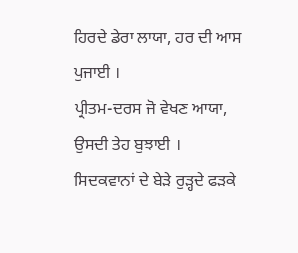ਹਿਰਦੇ ਡੇਰਾ ਲਾਯਾ, ਹਰ ਦੀ ਆਸ ਪੁਜਾਈ ।
ਪ੍ਰੀਤਮ-ਦਰਸ ਜੋ ਵੇਖਣ ਆਯਾ, ਉਸਦੀ ਤੇਹ ਬੁਝਾਈ ।
ਸਿਦਕਵਾਨਾਂ ਦੇ ਬੇੜੇ ਰੁੜ੍ਹਦੇ ਫੜਕੇ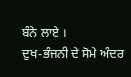ਬੰਨੇ ਲਾਏ ।
ਦੁਖ-ਭੰਜਨੀ ਦੇ ਸੋਮੇ ਅੰਦਰ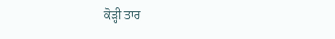ਕੋੜ੍ਹੀ ਤਾਰ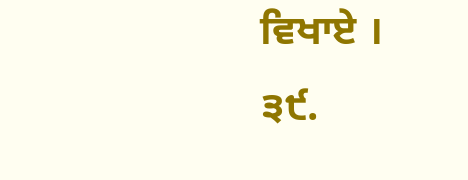ਵਿਖਾਏ ।
੩੯.